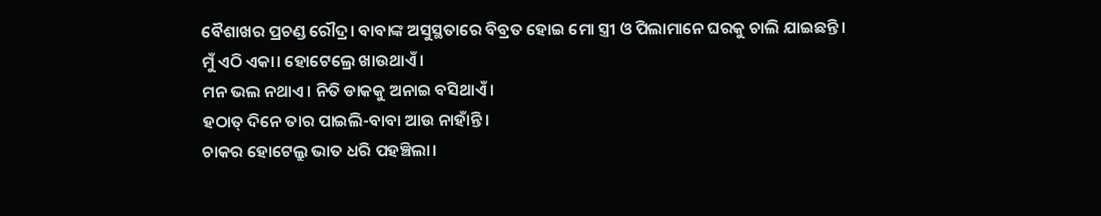ବୈଶାଖର ପ୍ରଚଣ୍ଡ ରୌଦ୍ର। ବାବାଙ୍କ ଅସୁସ୍ଥତାରେ ବିବ୍ରତ ହୋଇ ମୋ ସ୍ତ୍ରୀ ଓ ପିଲାମାନେ ଘରକୁ ଚାଲି ଯାଇଛନ୍ତି।
ମୁଁ ଏଠି ଏକା। ହୋଟେଲ୍ରେ ଖାଉଥାଏଁ।
ମନ ଭଲ ନଥାଏ। ନିତି ଡାକକୁ ଅନାଇ ବସିଥାଏଁ।
ହଠାତ୍ ଦିନେ ତାର ପାଇଲି-ବାବା ଆଉ ନାହାଁନ୍ତି।
ଚାକର ହୋଟେଲ୍ରୁ ଭାତ ଧରି ପହଞ୍ଚିଲା।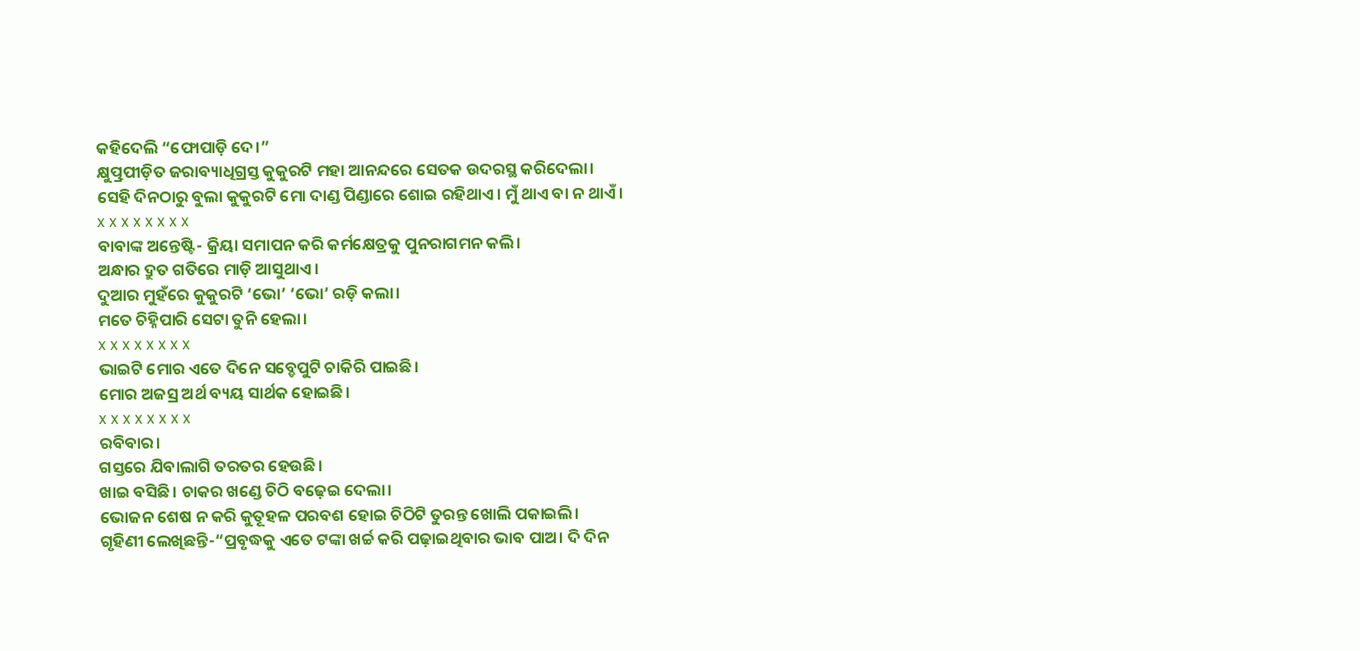କହିଦେଲି “ଫୋପାଡ଼ି ଦେ।”
କ୍ଷୁତ୍ପ୍ରପୀଡ଼ିତ ଜରାବ୍ୟାଧିଗ୍ରସ୍ତ କୁକୁରଟି ମହା ଆନନ୍ଦରେ ସେତକ ଉଦରସ୍ଥ କରିଦେଲା।
ସେହି ଦିନଠାରୁ ବୁଲା କୁକୁରଟି ମୋ ଦାଣ୍ଡ ପିଣ୍ଡାରେ ଶୋଇ ରହିଥାଏ। ମୁଁ ଥାଏ ବା ନ ଥାଏଁ।
x x x x x x x x
ବାବାଙ୍କ ଅନ୍ତେଷ୍ଟି- କ୍ରିୟା ସମାପନ କରି କର୍ମକ୍ଷେତ୍ରକୁ ପୁନରାଗମନ କଲି।
ଅନ୍ଧାର ଦ୍ରୁତ ଗତିରେ ମାଡ଼ି ଆସୁଥାଏ।
ଦୁଆର ମୁହଁରେ କୁକୁରଟି ‘ଭୋ’ ‘ଭୋ’ ରଡ଼ି କଲା।
ମତେ ଚିହ୍ନିପାରି ସେଟା ତୁନି ହେଲା।
x x x x x x x x
ଭାଇଟି ମୋର ଏତେ ଦିନେ ସବ୍ଡେପୁଟି ଚାକିରି ପାଇଛି।
ମୋର ଅଜସ୍ର ଅର୍ଥ ବ୍ୟୟ ସାର୍ଥକ ହୋଇଛି।
x x x x x x x x
ରବିବାର।
ଗସ୍ତରେ ଯିବାଲାଗି ତରତର ହେଉଛି।
ଖାଇ ବସିଛି। ଚାକର ଖଣ୍ଡେ ଚିଠି ବଢ଼େଇ ଦେଲା।
ଭୋଜନ ଶେଷ ନ କରି କୁତୂହଳ ପରବଶ ହୋଇ ଚିଠିଟି ତୁରନ୍ତ ଖୋଲି ପକାଇଲି।
ଗୃହିଣୀ ଲେଖିଛନ୍ତି-“ପ୍ରବୃଦ୍ଧକୁ ଏତେ ଟଙ୍କା ଖର୍ଚ୍ଚ କରି ପଢ଼ାଇଥିବାର ଭାବ ପାଅ। ଦି ଦିନ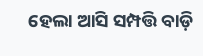ହେଲା ଆସି ସମ୍ପତ୍ତି ବାଡ଼ି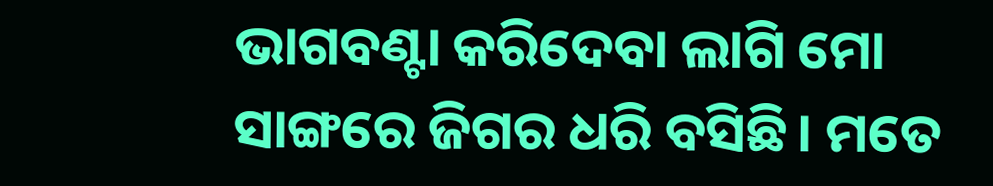ଭାଗବଣ୍ଟା କରିଦେବା ଲାଗି ମୋ ସାଙ୍ଗରେ ଜିଗର ଧରି ବସିଛି। ମତେ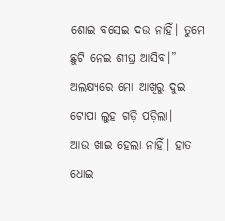ଶୋଇ ବସେଇ ଦଉ ନାହିଁ। ତୁମେ ଛୁଟି ନେଇ ଶୀଘ୍ର ଆସିବ।”
ଅଲକ୍ଷ୍ୟରେ ମୋ ଆଖିରୁ ଦୁଇ ଟୋପା ଲୁହ ଗଡ଼ି ପଡ଼ିଲା।
ଆଉ ଖାଇ ହେଲା ନାହିଁ। ହାତ ଧୋଇ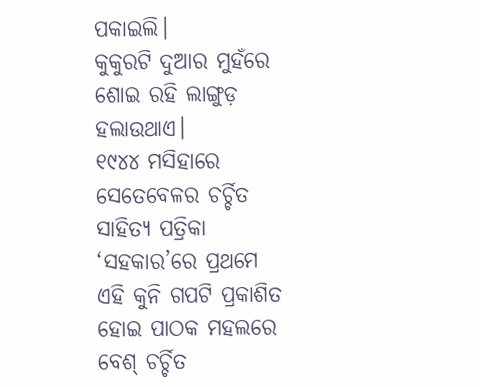ପକାଇଲି।
କୁକୁରଟି ଦୁଆର ମୁହଁରେ ଶୋଇ ରହି ଲାଙ୍ଗୁଡ଼ ହଲାଉଥାଏ।
୧୯୪୪ ମସିହାରେ ସେତେବେଳର ଚର୍ଚ୍ଚିତ ସାହିତ୍ୟ ପତ୍ରିକା ‘ସହକାର’ରେ ପ୍ରଥମେ ଏହି କୁନି ଗପଟି ପ୍ରକାଶିତ ହୋଇ ପାଠକ ମହଲରେ ବେଶ୍ ଚର୍ଚ୍ଚିତ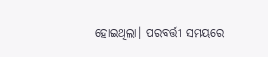ହୋଇଥିଲା। ପରବର୍ତ୍ତୀ ସମୟରେ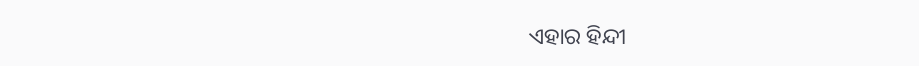ଏହାର ହିନ୍ଦୀ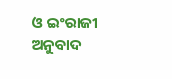ଓ ଇଂରାଜୀ ଅନୁବାଦ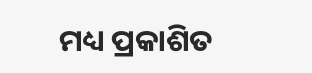ମଧ୍ୟ ପ୍ରକାଶିତ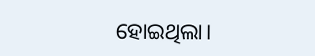ହୋଇଥିଲା।